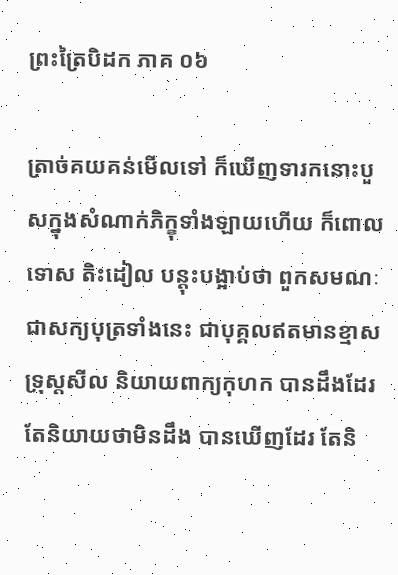ព្រះត្រៃបិដក ភាគ ០៦

ត្រាច់គយគន់មើលទៅ ក៏ឃើញទារកនោះបួសក្នុងសំណាក់ភិក្ខុទាំងឡាយហើយ ក៏ពោលទោស តិះដៀល បន្តុះបង្អាប់ថា ពួកសមណៈ ជាសក្យបុត្រទាំងនេះ ជាបុគ្គលឥតមានខ្មាស ទ្រុស្តសីល និយាយពាក្យកុហក បានដឹងដែរ តែនិយាយថាមិនដឹង បានឃើញដែរ តែនិ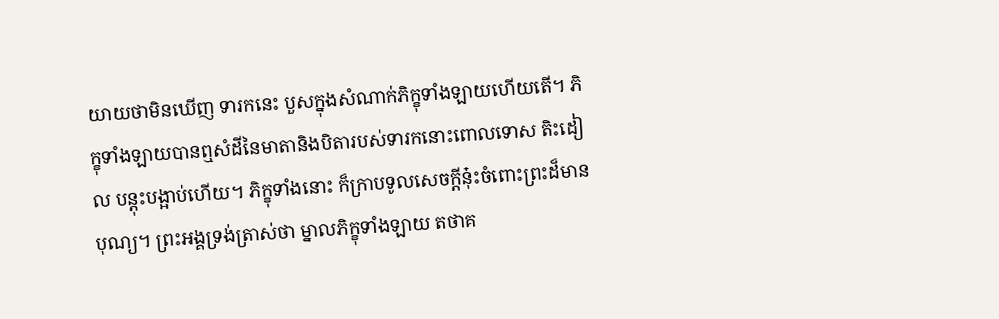យាយថាមិនឃើញ ទារកនេះ បួសក្នុងសំណាក់ភិក្ខុទាំងឡាយហើយតើ។ ភិក្ខុទាំងឡាយបានឮសំដីនៃមាតានិងបិតារបស់ទារកនោះពោលទោស តិះដៀល បន្តុះបង្អាប់ហើយ។ ភិក្ខុទាំងនោះ ក៏ក្រាបទូលសេចក្តីនុ៎ះចំពោះព្រះដ៏មានបុណ្យ។ ព្រះអង្គទ្រង់ត្រាស់ថា ម្នាលភិក្ខុទាំងឡាយ តថាគ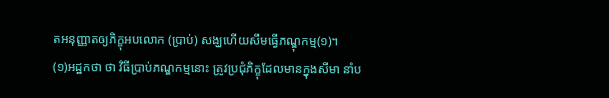តអនុញ្ញាតឲ្យភិក្ខុអបលោក (ប្រាប់) សង្ឃហើយសឹមធ្វើភណ្ឌុកម្ម(១)។
(១)អដ្ឋកថា ថា វិធីប្រាប់ភណ្ឌកម្មនោះ ត្រូវប្រជុំភិក្ខុដែលមានក្នុងសីមា នាំប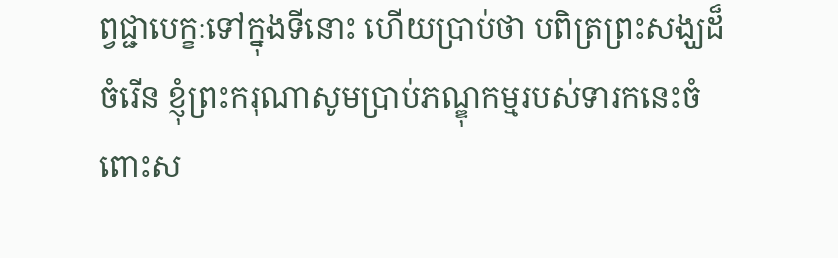ព្វជ្ជាបេក្ខៈទៅក្នុងទីនោះ ហើយប្រាប់ថា បពិត្រព្រះសង្ឃដ៏ចំរើន ខ្ញុំព្រះករុណាសូមប្រាប់ភណ្ឌុកម្មរបស់ទារកនេះចំពោះស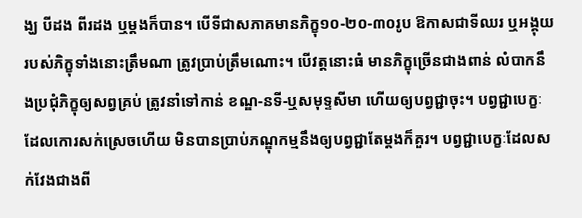ង្ឃ បីដង ពីរដង ឬម្តងក៏បាន។ បើទីជាសភាគមានភិក្ខុ១០-២០-៣០រូប ឱកាសជាទីឈរ ឬអង្គុយរបស់ភិក្ខុទាំងនោះត្រឹមណា ត្រូវប្រាប់ត្រឹមណោះ។ បើវត្តនោះធំ មានភិក្ខុច្រើនជាងពាន់ លំបាកនឹងប្រជុំភិក្ខុឲ្យសព្វគ្រប់ ត្រូវនាំទៅកាន់ ខណ្ឌ-នទី-ឬសមុទ្ទសីមា ហើយឲ្យបព្វជ្ជាចុះ។ បព្វជ្ជាបេក្ខៈដែលកោរសក់ស្រេចហើយ មិនបានប្រាប់ភណ្ឌុកម្មនឹងឲ្យបព្វជ្ជាតែម្តងក៏គួរ។ បព្វជ្ជាបេក្ខៈដែលសក់វែងជាងពី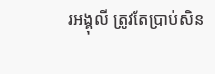រអង្គុលី ត្រូវតែប្រាប់សិន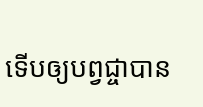ទើបឲ្យបព្វជ្ចាបាន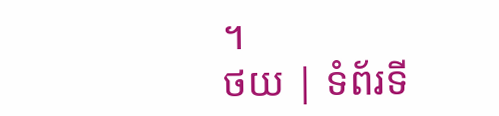។
ថយ | ទំព័រទី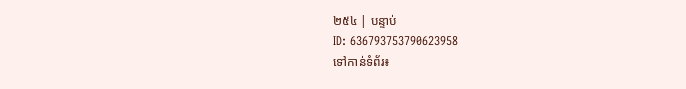២៥៤ | បន្ទាប់
ID: 636793753790623958
ទៅកាន់ទំព័រ៖